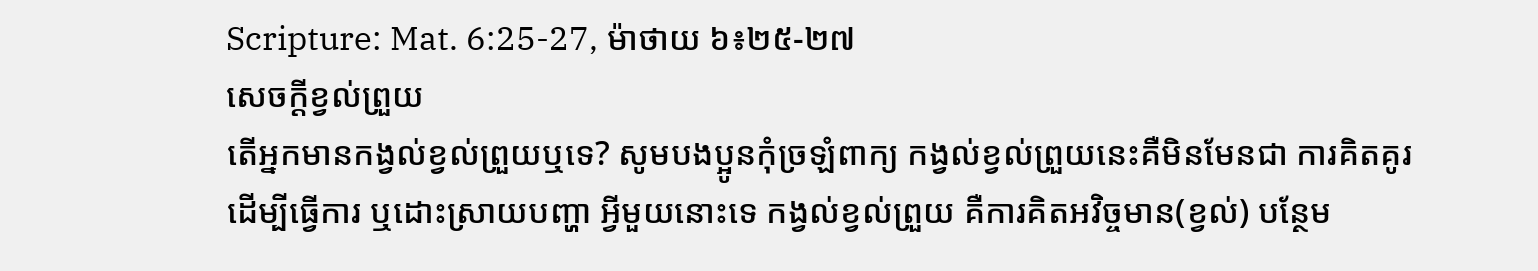Scripture: Mat. 6:25-27, ម៉ាថាយ ៦៖២៥-២៧
សេចក្ដីខ្វល់ព្រួយ
តើអ្នកមានកង្វល់ខ្វល់ព្រួយឬទេ? សូមបងប្អូនកុំច្រឡំពាក្យ កង្វល់ខ្វល់ព្រួយនេះគឺមិនមែនជា ការគិតគូរ ដើម្បីធ្វើការ ឬដោះស្រាយបញ្ហា អ្វីមួយនោះទេ កង្វល់ខ្វល់ព្រួយ គឺការគិតអវិច្ចមាន(ខ្វល់) បន្ថែម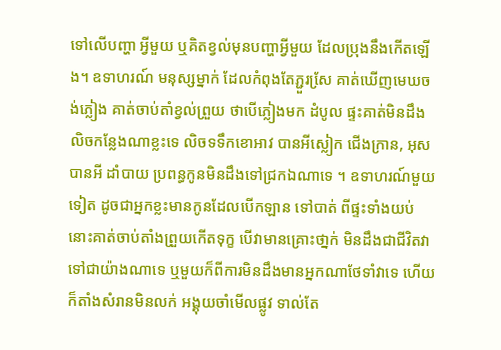ទៅលើបញ្ហា អ្វីមួយ ឬគិតខ្វល់មុនបញ្ហាអ្វីមួយ ដែលប្រុងនឹងកើតឡើង។ ឧទាហរណ៍ មនុស្សម្នាក់ ដែលកំពុងតែភ្ជួរសែ្រ គាត់ឃើញមេឃចង់ភ្លៀង គាត់ចាប់តាំខ្វល់ព្រួយ ថាបើភ្លៀងមក ដំបូល ផ្ទះគាត់មិនដឹងលិចកន្លែងណាខ្លះទេ លិចទទឹកខោអាវ បានអីស្លៀក ជើងក្រាន, អុសបានអី ដាំបាយ ប្រពន្ធកូនមិនដឹងទៅជ្រកឯណាទេ ។ ឧទាហរណ៍មួយទៀត ដូចជាអ្នកខ្លះមានកូនដែលបើកឡាន ទៅបាត់ ពីផ្ទះទាំងយប់ នោះគាត់ចាប់តាំងព្រួយកើតទុក្ខ បើវាមានគ្រោះថា្នក់ មិនដឹងជាជីវិតវា ទៅជាយ៉ាងណាទេ ឬមួយក៏ពីការមិនដឹងមានអ្នកណាថែទាំវាទេ ហើយក៏តាំងសំរានមិនលក់ អង្គុយចាំមើលផ្លូវ ទាល់តែ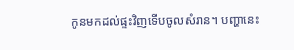កូនមកដល់ផ្ទះវិញទើបចូលសំរាន។ បញ្ហានេះ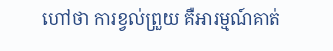ហៅថា ការខ្វល់ព្រួយ គឺអារម្មណ៍គាត់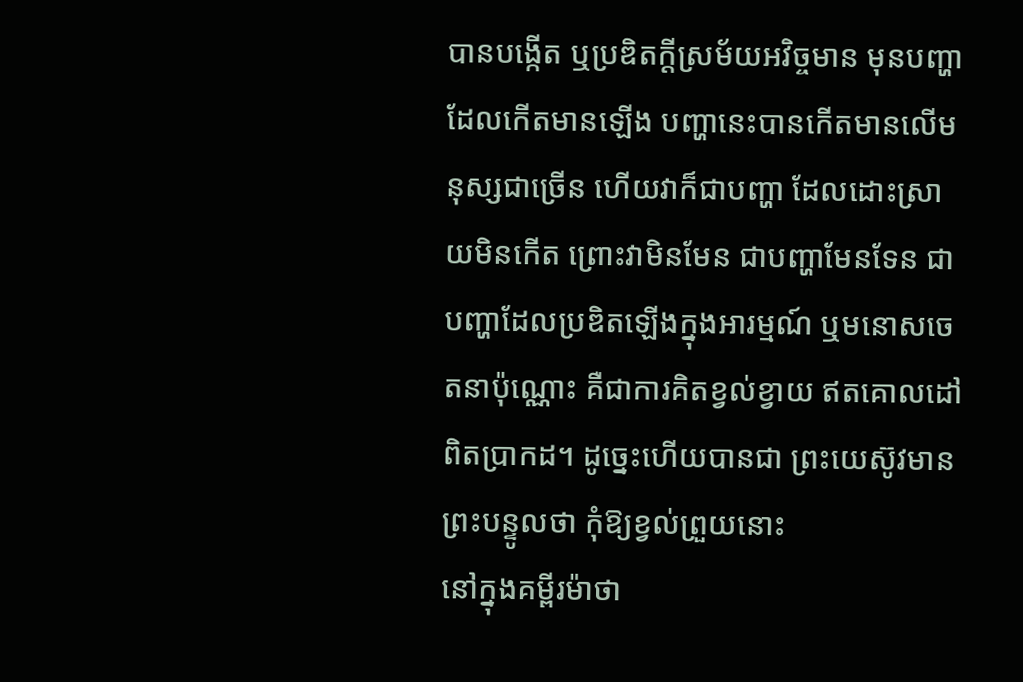បានបង្កើត ឬប្រឌិតក្ដីស្រម័យអវិច្ចមាន មុនបញ្ហាដែលកើតមានឡើង បញ្ហានេះបានកើតមានលើមនុស្សជាច្រើន ហើយវាក៏ជាបញ្ហា ដែលដោះស្រាយមិនកើត ព្រោះវាមិនមែន ជាបញ្ហាមែនទែន ជាបញ្ហាដែលប្រឌិតឡើងក្នុងអារម្មណ៍ ឬមនោសចេតនាប៉ុណ្ណោះ គឺជាការគិតខ្វល់ខ្វាយ ឥតគោលដៅពិតបា្រកដ។ ដូច្នេះហើយបានជា ព្រះយេស៊ូវមានព្រះបន្ទូលថា កុំឱ្យខ្វល់ព្រួយនោះ
នៅក្នុងគម្ពីរម៉ាថា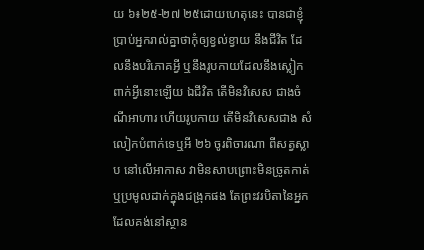យ ៦៖២៥-២៧ ២៥ដោយហេតុនេះ បានជាខ្ញុំប្រាប់អ្នករាល់គ្នាថាកុំឲ្យខ្វល់ខ្វាយ នឹងជីវិត ដែលនឹងបរិភោគអ្វី ឬនឹងរូបកាយដែលនឹងស្លៀកពាក់អ្វីនោះឡើយ ឯជីវិត តើមិនវិសេស ជាងចំណីអាហារ ហើយរូបកាយ តើមិនវិសេសជាង សំលៀកបំពាក់ទេឬអី ២៦ ចូរពិចារណា ពីសត្វស្លាប នៅលើអាកាស វាមិនសាបព្រោះមិនច្រូតកាត់ ឬប្រមូលដាក់ក្នុងជង្រុកផង តែព្រះវរបិតានៃអ្នកដែលគង់នៅស្ថាន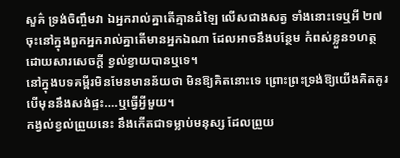សួគ៌ ទ្រង់ចិញ្ចឹមវា ឯអ្នករាល់គ្នាតើគ្មានដំឡៃ លើសជាងសត្វ ទាំងនោះទេឬអី ២៧ ចុះនៅក្នុងពួកអ្នករាល់គ្នាតើមានអ្នកឯណា ដែលអាចនឹងបន្ថែម កំពស់ខ្លួន១ហត្ថ ដោយសារសេចក្តី ខ្វល់ខ្វាយបានឬទេ។
នៅក្នុងបទគម្ពីរមិនមែនមានន័យថា មិនឱ្យគិតនោះទេ ព្រោះព្រះទ្រង់ឱ្យយើងគិតគូរ បើមុននឹងសង់ផ្ទះ….ឬធ្វើអ្វីមួយ។
កង្វល់ខ្វល់ព្រួយនេះ នឹងកើតជាទម្លាប់មនុស្ស ដែលព្រួយ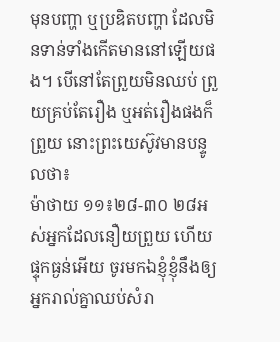មុនបញ្ហា ឬប្រឌិតបញ្ហា ដែលមិនទាន់ទាំងកើតមាននៅឡើយផង។ បើនៅតែព្រួយមិនឈប់ ព្រួយគ្រប់តែរឿង ឬអត់រឿងផងក៏ព្រួយ នោះព្រះយេស៊ូវមានបន្ទូលថា៖
ម៉ាថាយ ១១៖២៨-៣០ ២៨អស់អ្នកដែលនឿយព្រួយ ហើយផ្ទុកធ្ងន់អើយ ចូរមកឯខ្ញុំខ្ញុំនឹងឲ្យអ្នករាល់គ្នាឈប់សំរា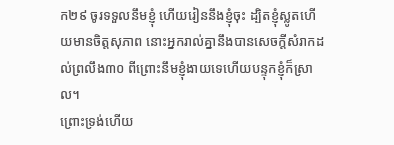ក២៩ ចូរទទួលនឹមខ្ញុំ ហើយរៀននឹងខ្ញុំចុះ ដ្បិតខ្ញុំស្លូតហើយមានចិត្តសុភាព នោះអ្នករាល់គ្នានឹងបានសេចក្តីសំរាកដល់ព្រលឹង៣០ ពីព្រោះនឹមខ្ញុំងាយទេហើយបន្ទុកខ្ញុំក៏ស្រាល។
ព្រោះទ្រង់ហើយ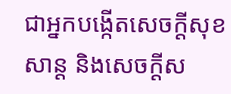ជាអ្នកបង្កើតសេចក្ដីសុខសាន្ដ និងសេចក្ដីស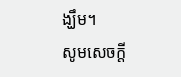ង្ឃឹម។
សូមសេចក្ដី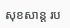សុខសាន្ដ រប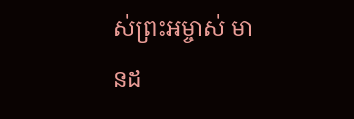ស់ព្រះអម្ចាស់ មានដ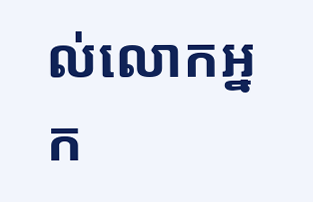ល់លោកអ្នក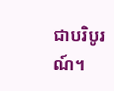ជាបរិបូរណ៍។